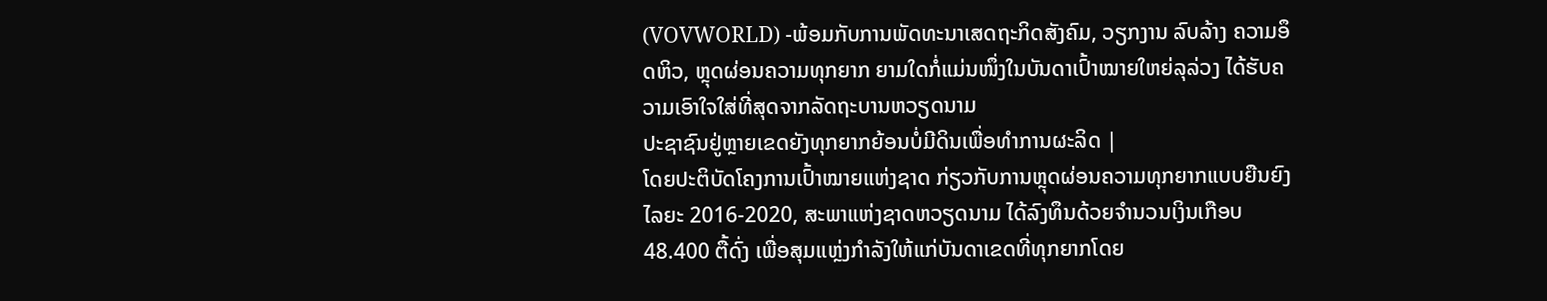(VOVWORLD) -ພ້ອມກັບການພັດທະນາເສດຖະກິດສັງຄົມ, ວຽກງານ ລົບລ້າງ ຄວາມອຶດຫິວ, ຫຼຸດຜ່ອນຄວາມທຸກຍາກ ຍາມໃດກໍ່ແມ່ນໜຶ່ງໃນບັນດາເປົ້າໝາຍໃຫຍ່ລຸລ່ວງ ໄດ້ຮັບຄວາມເອົາໃຈໃສ່ທີ່ສຸດຈາກລັດຖະບານຫວຽດນາມ
ປະຊາຊົນຢູ່ຫຼາຍເຂດຍັງທຸກຍາກຍ້ອນບໍ່ມີດິນເພື່ອທຳການຜະລິດ |
ໂດຍປະຕິບັດໂຄງການເປົ້າໝາຍແຫ່ງຊາດ ກ່ຽວກັບການຫຼຸດຜ່ອນຄວາມທຸກຍາກແບບຍືນຍົງໄລຍະ 2016-2020, ສະພາແຫ່ງຊາດຫວຽດນາມ ໄດ້ລົງທຶນດ້ວຍຈຳນວນເງິນເກືອບ 48.400 ຕື້ດົ່ງ ເພື່ອສຸມແຫຼ່ງກຳລັງໃຫ້ແກ່ບັນດາເຂດທີ່ທຸກຍາກໂດຍ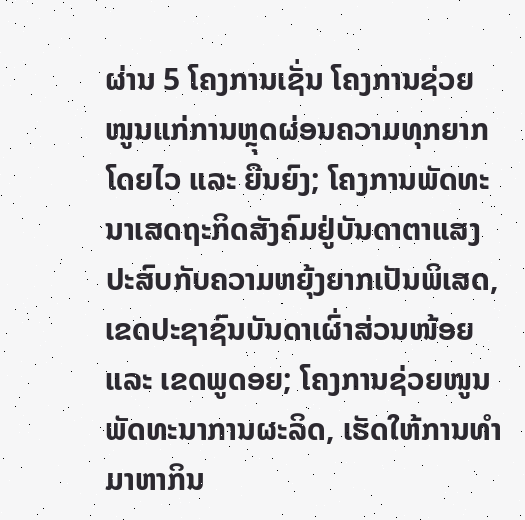ຜ່ານ 5 ໂຄງການເຊັ່ນ ໂຄງການຊ່ວຍໜູນແກ່ການຫຼຸດຜ່ອນຄວາມທຸກຍາກໂດຍໄວ ແລະ ຍືນຍົງ; ໂຄງການພັດທະນາເສດຖະກິດສັງຄົມຢູ່ບັນດາຕາແສງປະສົບກັບຄວາມຫຍຸ້ງຍາກເປັນພິເສດ, ເຂດປະຊາຊົນບັນດາເຜົ່າສ່ວນໜ້ອຍ ແລະ ເຂດພູດອຍ; ໂຄງການຊ່ວຍໜູນພັດທະນາການຜະລິດ, ເຮັດໃຫ້ການທຳມາຫາກິນ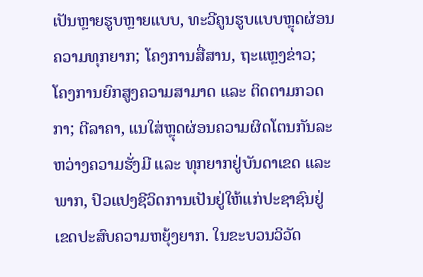ເປັນຫຼາຍຮູບຫຼາຍແບບ, ທະວີຄູນຮູບແບບຫຼຸດຜ່ອນຄວາມທຸກຍາກ; ໂຄງການສື່ສານ, ຖະແຫຼງຂ່າວ; ໂຄງການຍົກສູງຄວາມສາມາດ ແລະ ຕິດຕາມກວດກາ; ຕີລາຄາ, ແນໃສ່ຫຼຸດຜ່ອນຄວາມຜິດໂຕນກັນລະຫວ່າງຄວາມຮັ່ງມີ ແລະ ທຸກຍາກຢູ່ບັນດາເຂດ ແລະ ພາກ, ປົວແປງຊີວິດການເປັນຢູ່ໃຫ້ແກ່ປະຊາຊົນຢູ່ເຂດປະສົບຄວາມຫຍຸ້ງຍາກ. ໃນຂະບວນວິວັດ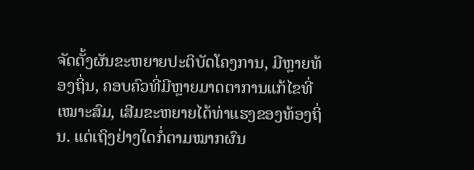ຈັດຕັ້ງຜັນຂະຫຍາຍປະຕິບັດໂຄງການ, ມີຫຼາຍທ້ອງຖິ່ນ, ຄອບຄົວທີ່ມີຫຼາຍມາດຕາການແກ້ໄຂທີ່ເໝາະສົມ, ເສີມຂະຫຍາຍໄດ້ທ່າແຮງຂອງທ້ອງຖິ່ນ. ແຕ່ເຖິງຢ່າງໃດກໍ່ຕາມໝາກຜົນ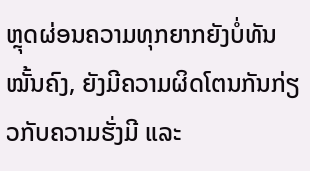ຫຼຸດຜ່ອນຄວາມທຸກຍາກຍັງບໍ່ທັນໝັ້ນຄົງ, ຍັງມີຄວາມຜິດໂຕນກັນກ່ຽວກັບຄວາມຮັ່ງມີ ແລະ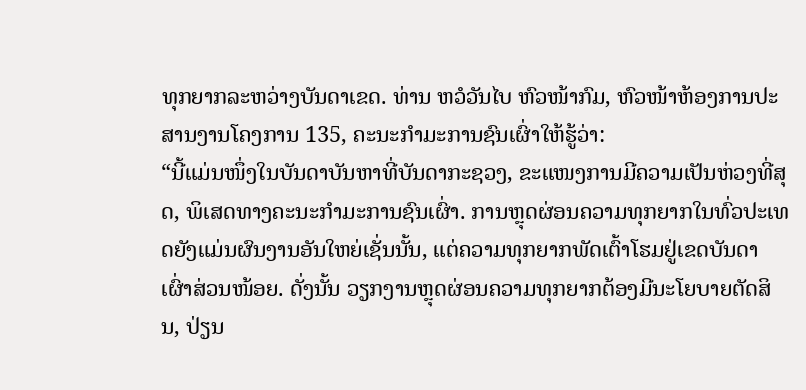ທຸກຍາກລະຫວ່າງບັນດາເຂດ. ທ່ານ ຫວໍວັນໄບ ຫົວໜ້າກົມ, ຫົວໜ້າຫ້ອງການປະສານງານໂຄງການ 135, ຄະນະກຳມະການຊົນເຜົ່າໃຫ້ຮູ້ວ່າ:
“ນີ້ແມ່ນໜຶ່ງໃນບັນດາບັນຫາທີ່ບັນດາກະຊວງ, ຂະແໜງການມີຄວາມເປັນຫ່ວງທີ່ສຸດ, ພິເສດທາງຄະນະກຳມະການຊົນເຜົ່າ. ການຫຼຸດຜ່ອນຄວາມທຸກຍາກໃນທົ່ວປະເທດຍັງແມ່ນຜົນງານອັນໃຫຍ່ເຊັ່ນນັ້ນ, ແຕ່ຄວາມທຸກຍາກພັດເຕົ້າໂຮມຢູ່ເຂດບັນດາເຜົ່າສ່ວນໜ້ອຍ. ດັ່ງນັ້ນ ວຽກງານຫຼຸດຜ່ອນຄວາມທຸກຍາກຕ້ອງມີນະໂຍບາຍຕັດສິນ, ປ່ຽນ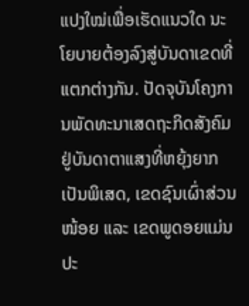ແປງໃໝ່ເພື່ອເຮັດແນວໃດ ນະໂຍບາຍຕ້ອງລົງສູ່ບັນດາເຂດທີ່ແຕກຕ່າງກັນ. ປັດຈຸບັນໂຄງການພັດທະນາເສດຖະກິດສັງຄົມ ຢູ່ບັນດາຕາແສງທີ່ຫຍຸ້ງຍາກເປັນພິເສດ, ເຂດຊົນເຜົ່າສ່ວນໜ້ອຍ ແລະ ເຂດພູດອຍແມ່ນປະ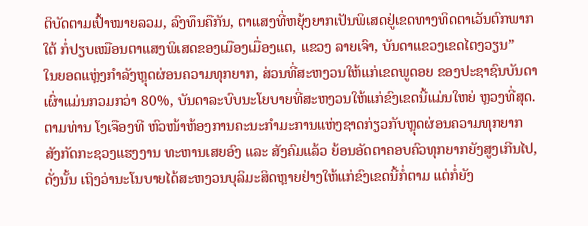ຕິບັດຕາມເປົ້າໝາຍລວມ, ລົງທຶນຄືກັນ, ຕາແສງທີ່ຫຍຸ້ງຍາກເປັນພິເສດຢູ່ເຂດທາງທິດຕາເວັນຕົກພາກໃຕ້ ກໍ່ປຽບເໝືອນຕາແສງພິເສດຂອງເມືອງເມື່ອງແຕ, ແຂວງ ລາຍເຈົາ, ບັນດາແຂວງເຂດໄຕງວຽນ”
ໃນຍອດແຫຼ່ງກຳລັງຫຼຸດຜ່ອນຄວາມທຸກຍາກ, ສ່ວນທີ່ສະຫງວນໃຫ້ແກ່ເຂດພູດອຍ ຂອງປະຊາຊົນບັນດາເຜົ່າແມ່ນກວມກວ່າ 80%, ບັນດາລະບົບນະໂຍບາຍທີ່ສະຫງວນໃຫ້ແກ່ຂົງເຂດນີ້ແມ່ນໃຫຍ່ ຫຼວງທີ່ສຸດ. ຕາມທ່ານ ໂງເຈືອງທີ ຫົວໜ້າຫ້ອງການຄະນະກຳມະການແຫ່ງຊາດກ່ຽວກັບຫຼຸດຜ່ອນຄວາມທຸກຍາກ ສັງກັດກະຊວງແຮງງານ ທະຫານເສຍອົງ ແລະ ສັງຄົມແລ້ວ ຍ້ອນອັດຕາຄອບຄົວທຸກຍາກຍັງສູງເກີນໄປ, ດັ່ງນັ້ນ ເຖິງວ່ານະໂນບາຍໄດ້ສະຫງວນບຸລິມະສິດຫຼາຍຢ່າງໃຫ້ແກ່ຂົງເຂດນີ້ກໍ່ຕາມ ແຕ່ກໍ່ຍັງ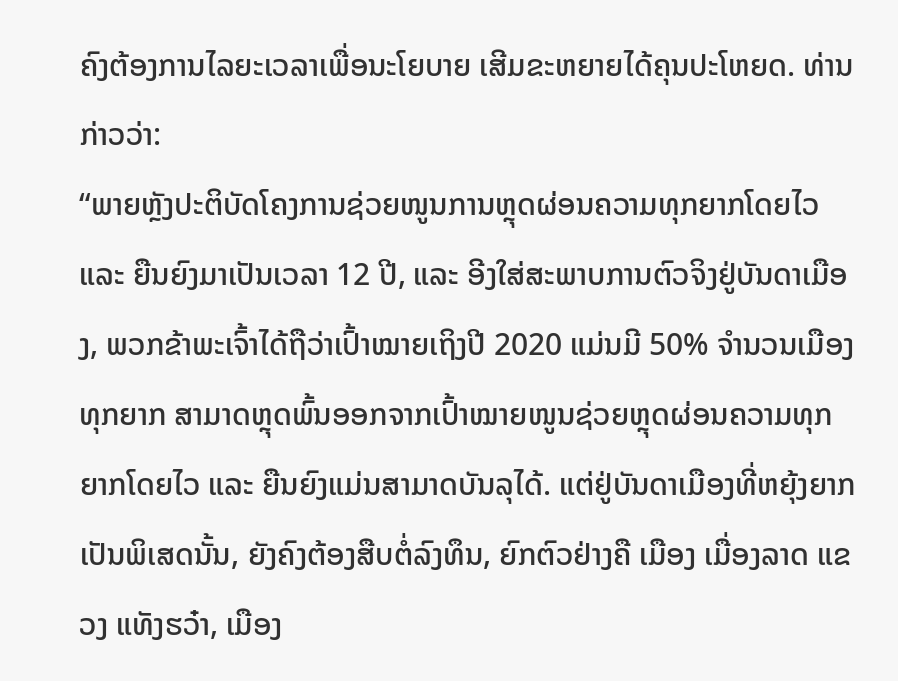ຄົງຕ້ອງການໄລຍະເວລາເພື່ອນະໂຍບາຍ ເສີມຂະຫຍາຍໄດ້ຄຸນປະໂຫຍດ. ທ່ານກ່າວວ່າ:
“ພາຍຫຼັງປະຕິບັດໂຄງການຊ່ວຍໜູນການຫຼຸດຜ່ອນຄວາມທຸກຍາກໂດຍໄວ ແລະ ຍືນຍົງມາເປັນເວລາ 12 ປີ, ແລະ ອີງໃສ່ສະພາບການຕົວຈິງຢູ່ບັນດາເມືອງ, ພວກຂ້າພະເຈົ້າໄດ້ຖືວ່າເປົ້າໝາຍເຖິງປີ 2020 ແມ່ນມີ 50% ຈຳນວນເມືອງທຸກຍາກ ສາມາດຫຼຸດພົ້ນອອກຈາກເປົ້າໝາຍໜູນຊ່ວຍຫຼຸດຜ່ອນຄວາມທຸກຍາກໂດຍໄວ ແລະ ຍືນຍົງແມ່ນສາມາດບັນລຸໄດ້. ແຕ່ຢູ່ບັນດາເມືອງທີ່ຫຍຸ້ງຍາກເປັນພິເສດນັ້ນ, ຍັງຄົງຕ້ອງສືບຕໍ່ລົງທຶນ, ຍົກຕົວຢ່າງຄື ເມືອງ ເມື່ອງລາດ ແຂວງ ແທັງຮວ໋າ, ເມືອງ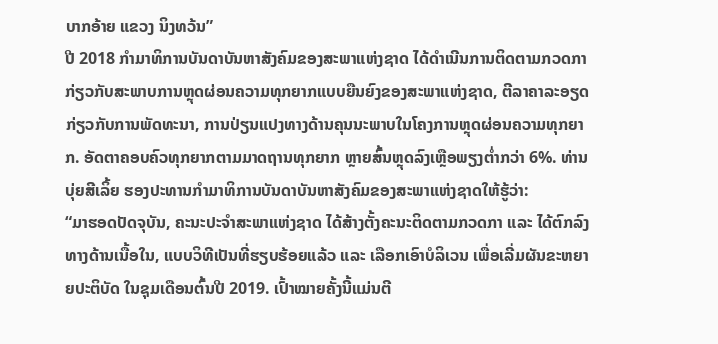ບາກອ້າຍ ແຂວງ ນິງທວ້ນ”
ປີ 2018 ກຳມາທິການບັນດາບັນຫາສັງຄົມຂອງສະພາແຫ່ງຊາດ ໄດ້ດຳເນີນການຕິດຕາມກວດກາ ກ່ຽວກັບສະພາບການຫຼຸດຜ່ອນຄວາມທຸກຍາກແບບຍືນຍົງຂອງສະພາແຫ່ງຊາດ, ຕີລາຄາລະອຽດກ່ຽວກັບການພັດທະນາ, ການປ່ຽນແປງທາງດ້ານຄຸນນະພາບໃນໂຄງການຫຼຸດຜ່ອນຄວາມທຸກຍາກ. ອັດຕາຄອບຄົວທຸກຍາກຕາມມາດຖານທຸກຍາກ ຫຼາຍສົ້ນຫຼຸດລົງເຫຼືອພຽງຕ່ຳກວ່າ 6%. ທ່ານ ບຸ່ຍສີເລິ້ຍ ຮອງປະທານກຳມາທິການບັນດາບັນຫາສັງຄົມຂອງສະພາແຫ່ງຊາດໃຫ້ຮູ້ວ່າ:
“ມາຮອດປັດຈຸບັນ, ຄະນະປະຈຳສະພາແຫ່ງຊາດ ໄດ້ສ້າງຕັ້ງຄະນະຕິດຕາມກວດກາ ແລະ ໄດ້ຕົກລົງທາງດ້ານເນື້ອໃນ, ແບບວິທີເປັນທີ່ຮຽບຮ້ອຍແລ້ວ ແລະ ເລືອກເອົາບໍລິເວນ ເພື່ອເລີ່ມຜັນຂະຫຍາຍປະຕິບັດ ໃນຊຸມເດືອນຕົ້ນປີ 2019. ເປົ້າໝາຍຄັ້ງນີ້ແມ່ນຕີ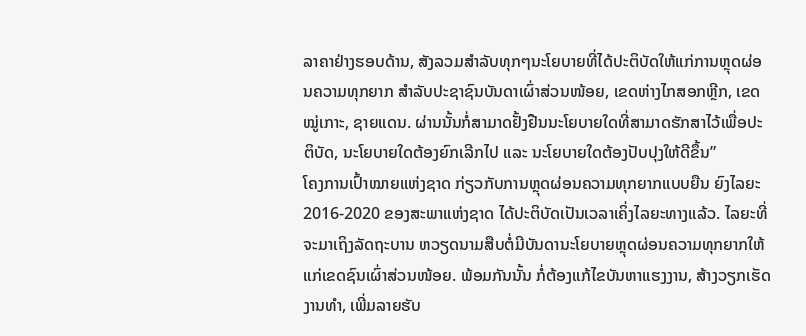ລາຄາຢ່າງຮອບດ້ານ, ສັງລວມສຳລັບທຸກໆນະໂຍບາຍທີ່ໄດ້ປະຕິບັດໃຫ້ແກ່ການຫຼຸດຜ່ອນຄວາມທຸກຍາກ ສຳລັບປະຊາຊົນບັນດາເຜົ່າສ່ວນໜ້ອຍ, ເຂດຫ່າງໄກສອກຫຼີກ, ເຂດໝູ່ເກາະ, ຊາຍແດນ. ຜ່ານນັ້ນກໍ່ສາມາດຢັ້ງຢືນນະໂຍບາຍໃດທີ່ສາມາດຮັກສາໄວ້ເພື່ອປະຕິບັດ, ນະໂຍບາຍໃດຕ້ອງຍົກເລີກໄປ ແລະ ນະໂຍບາຍໃດຕ້ອງປັບປຸງໃຫ້ດີຂຶ້ນ”
ໂຄງການເປົ້າໝາຍແຫ່ງຊາດ ກ່ຽວກັບການຫຼຸດຜ່ອນຄວາມທຸກຍາກແບບຍືນ ຍົງໄລຍະ 2016-2020 ຂອງສະພາແຫ່ງຊາດ ໄດ້ປະຕິບັດເປັນເວລາເຄິ່ງໄລຍະທາງແລ້ວ. ໄລຍະທີ່ຈະມາເຖິງລັດຖະບານ ຫວຽດນາມສືບຕໍ່ມີບັນດານະໂຍບາຍຫຼຸດຜ່ອນຄວາມທຸກຍາກໃຫ້ແກ່ເຂດຊົນເຜົ່າສ່ວນໜ້ອຍ. ພ້ອມກັນນັ້ນ ກໍ່ຕ້ອງແກ້ໄຂບັນຫາແຮງງານ, ສ້າງວຽກເຮັດງານທຳ, ເພີ່ມລາຍຮັບ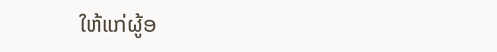ໃຫ້ແກ່ຜູ້ອ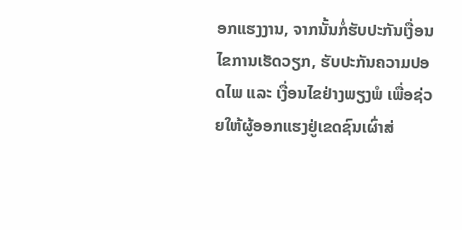ອກແຮງງານ, ຈາກນັ້ນກໍ່ຮັບປະກັນເງື່ອນໄຂການເຮັດວຽກ, ຮັບປະກັນຄວາມປອດໄພ ແລະ ເງື່ອນໄຂຢ່າງພຽງພໍ ເພື່ອຊ່ວຍໃຫ້ຜູ້ອອກແຮງຢູ່ເຂດຊົນເຜົ່າສ່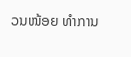ວນໜ້ອຍ ທຳການ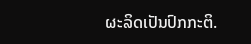ຜະລິດເປັນປົກກະຕິ.